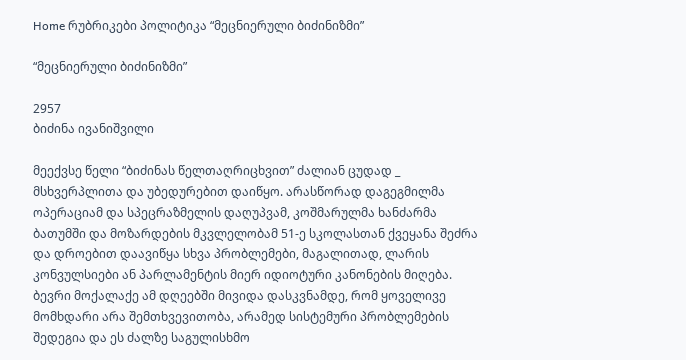Home რუბრიკები პოლიტიკა “მეცნიერული ბიძინიზმი”

“მეცნიერული ბიძინიზმი”

2957
ბიძინა ივანიშვილი

მეექვსე წელი “ბიძინას წელთაღრიცხვით” ძალიან ცუდად _ მსხვერპლითა და უბედურებით დაიწყო. არასწორად დაგეგმილმა ოპერაციამ და სპეცრაზმელის დაღუპვამ, კოშმარულმა ხანძარმა ბათუმში და მოზარდების მკვლელობამ 51-ე სკოლასთან ქვეყანა შეძრა და დროებით დაავიწყა სხვა პრობლემები, მაგალითად, ლარის კონვულსიები ან პარლამენტის მიერ იდიოტური კანონების მიღება. ბევრი მოქალაქე ამ დღეებში მივიდა დასკვნამდე, რომ ყოველივე მომხდარი არა შემთხვევითობა, არამედ სისტემური პრობლემების შედეგია და ეს ძალზე საგულისხმო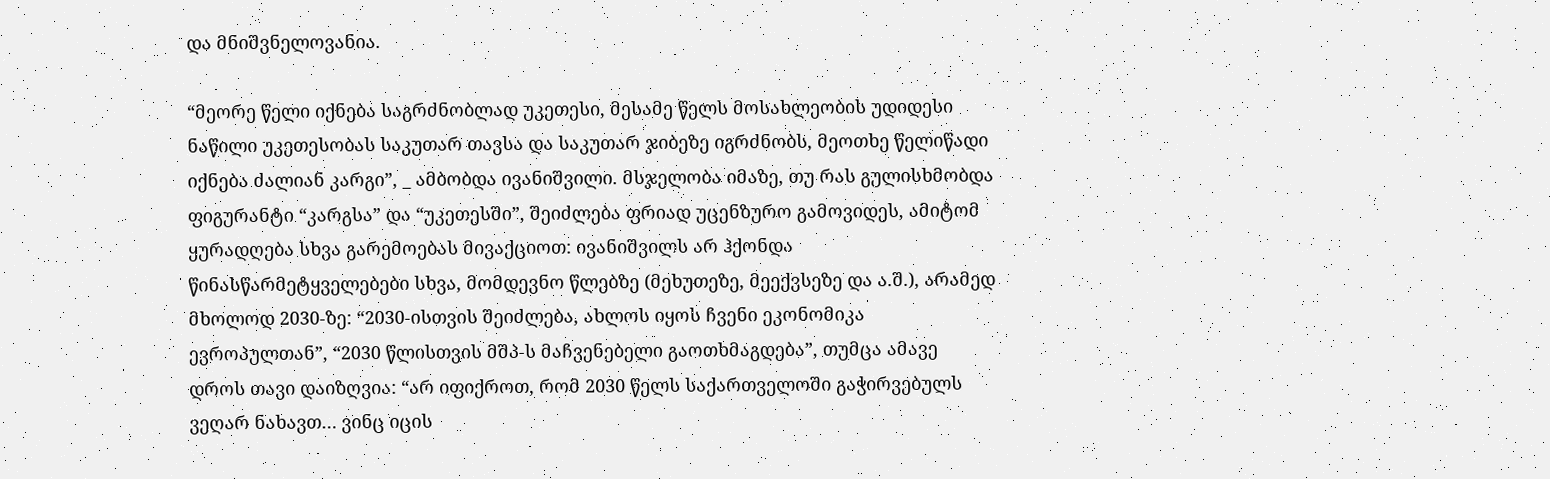და მნიშვნელოვანია.

“მეორე წელი იქნება საგრძნობლად უკეთესი, მესამე წელს მოსახლეობის უდიდესი ნაწილი უკეთესობას საკუთარ თავსა და საკუთარ ჯიბეზე იგრძნობს, მეოთხე წელიწადი იქნება ძალიან კარგი”, _ ამბობდა ივანიშვილი. მსჯელობა იმაზე, თუ რას გულისხმობდა ფიგურანტი “კარგსა” და “უკეთესში”, შეიძლება ფრიად უცენზურო გამოვიდეს, ამიტომ ყურადღება სხვა გარემოებას მივაქციოთ: ივანიშვილს არ ჰქონდა წინასწარმეტყველებები სხვა, მომდევნო წლებზე (მეხუთეზე, მეექვსეზე და ა.შ.), არამედ მხოლოდ 2030-ზე: “2030-ისთვის შეიძლება, ახლოს იყოს ჩვენი ეკონომიკა ევროპულთან”, “2030 წლისთვის მშპ-ს მაჩვენებელი გაოთხმაგდება”, თუმცა ამავე დროს თავი დაიზღვია: “არ იფიქროთ, რომ 2030 წელს საქართველოში გაჭირვებულს ვეღარ ნახავთ… ვინც იცის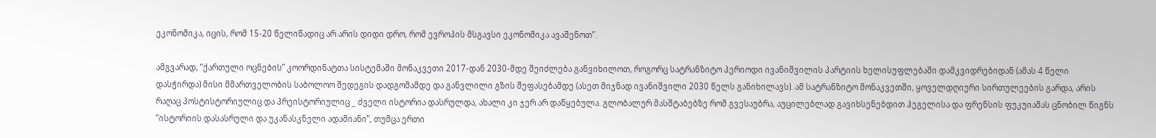ეკონომიკა, იცის, რომ 15-20 წელიწადიც არ არის დიდი დრო, რომ ევროპის მსგავსი ეკონომიკა ავაშენოთ”.

ამგვარად, “ქართული ოცნების” კოორდინატთა სისტემაში მონაკვეთი 2017-დან 2030-მდე შეიძლება განვიხილოთ, როგორც სატრანზიტო პერიოდი ივანიშვილის პარტიის ხელისუფლებაში დამკვიდრებიდან (ამას 4 წელი დასჭირდა) მისი მმართველობის საბოლოო შედეგის დადგომამდე და განვლილი გზის შეფასებამდე (ასეთ მიჯნად ივანიშვილი 2030 წელს განიხილავს). ამ სატრანზიტო მონაკვეთში, ყოველდღიური სირთულეების გარდა, არის რაღაც პოსტისტორიულიც და პრეისტორიულიც _ ძველი ისტორია დასრულდა, ახალი კი ჯერ არ დაწყებულა. გლობალურ მასშტაბებზე რომ გვესაუბრა, აუცილებლად გავიხსენებდით ჰეგელისა და ფრენსის ფუკუიამას ცნობილ წიგნს “ისტორიის დასასრული და უკანასკნელი ადამიანი”, თუმცა ერთი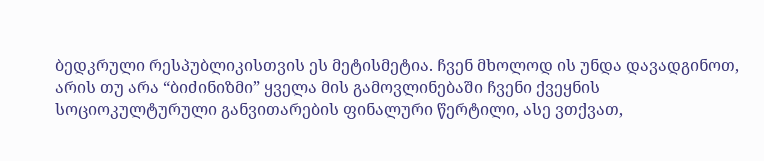ბედკრული რესპუბლიკისთვის ეს მეტისმეტია. ჩვენ მხოლოდ ის უნდა დავადგინოთ, არის თუ არა “ბიძინიზმი” ყველა მის გამოვლინებაში ჩვენი ქვეყნის სოციოკულტურული განვითარების ფინალური წერტილი, ასე ვთქვათ,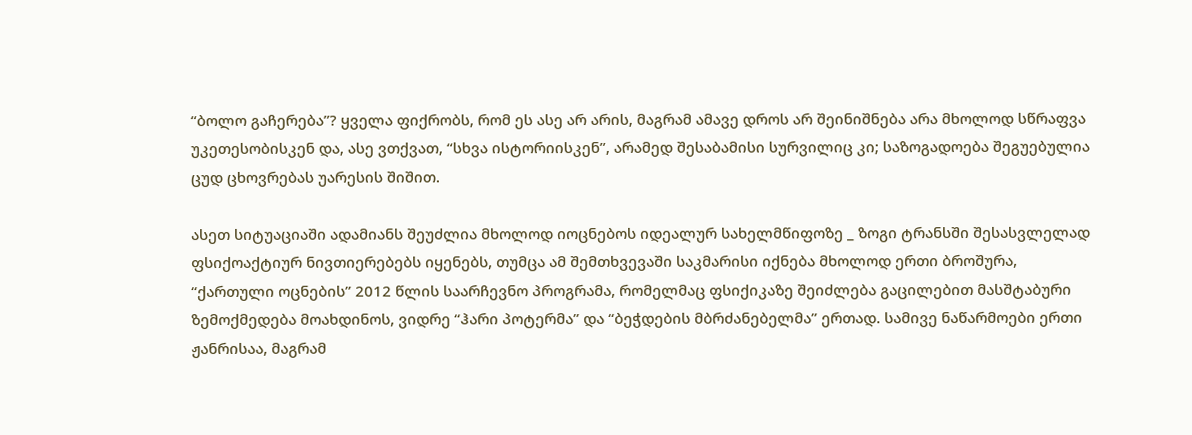“ბოლო გაჩერება”? ყველა ფიქრობს, რომ ეს ასე არ არის, მაგრამ ამავე დროს არ შეინიშნება არა მხოლოდ სწრაფვა უკეთესობისკენ და, ასე ვთქვათ, “სხვა ისტორიისკენ”, არამედ შესაბამისი სურვილიც კი; საზოგადოება შეგუებულია ცუდ ცხოვრებას უარესის შიშით.

ასეთ სიტუაციაში ადამიანს შეუძლია მხოლოდ იოცნებოს იდეალურ სახელმწიფოზე _ ზოგი ტრანსში შესასვლელად ფსიქოაქტიურ ნივთიერებებს იყენებს, თუმცა ამ შემთხვევაში საკმარისი იქნება მხოლოდ ერთი ბროშურა, “ქართული ოცნების” 2012 წლის საარჩევნო პროგრამა, რომელმაც ფსიქიკაზე შეიძლება გაცილებით მასშტაბური ზემოქმედება მოახდინოს, ვიდრე “ჰარი პოტერმა” და “ბეჭდების მბრძანებელმა” ერთად. სამივე ნაწარმოები ერთი ჟანრისაა, მაგრამ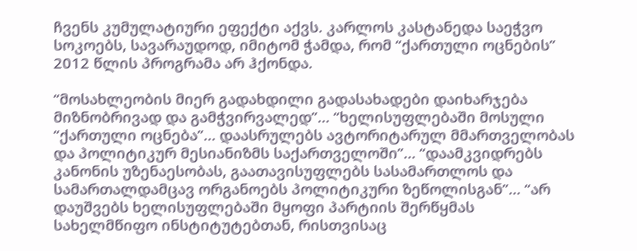ჩვენს კუმულატიური ეფექტი აქვს. კარლოს კასტანედა საეჭვო სოკოებს, სავარაუდოდ, იმიტომ ჭამდა, რომ “ქართული ოცნების” 2012 წლის პროგრამა არ ჰქონდა.

“მოსახლეობის მიერ გადახდილი გადასახადები დაიხარჯება მიზნობრივად და გამჭვირვალედ”… “ხელისუფლებაში მოსული “ქართული ოცნება”… დაასრულებს ავტორიტარულ მმართველობას და პოლიტიკურ მესიანიზმს საქართველოში”… “დაამკვიდრებს კანონის უზენაესობას, გაათავისუფლებს სასამართლოს და სამართალდამცავ ორგანოებს პოლიტიკური ზეწოლისგან”… “არ დაუშვებს ხელისუფლებაში მყოფი პარტიის შერწყმას სახელმწიფო ინსტიტუტებთან, რისთვისაც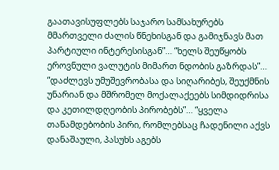გაათავისუფლებს საჯარო სამსახურებს მმართველი ძალის წნეხისგან და გამიჯნავს მათ პარტიული ინტერესისგან”… “ხელს შეუწყობს ეროვნული ვალუტის მიმართ ნდობის გაზრდას”… “დაძლევს უმუშევრობასა და სიღარიბეს, შეუქმნის უნარიან და მშრომელ მოქალაქეებს სიმდიდრისა და კეთილდღეობის პირობებს”… “ყველა თანამდებობის პირი, რომლებსაც ჩადენილი აქვს დანაშაული, პასუხს აგებს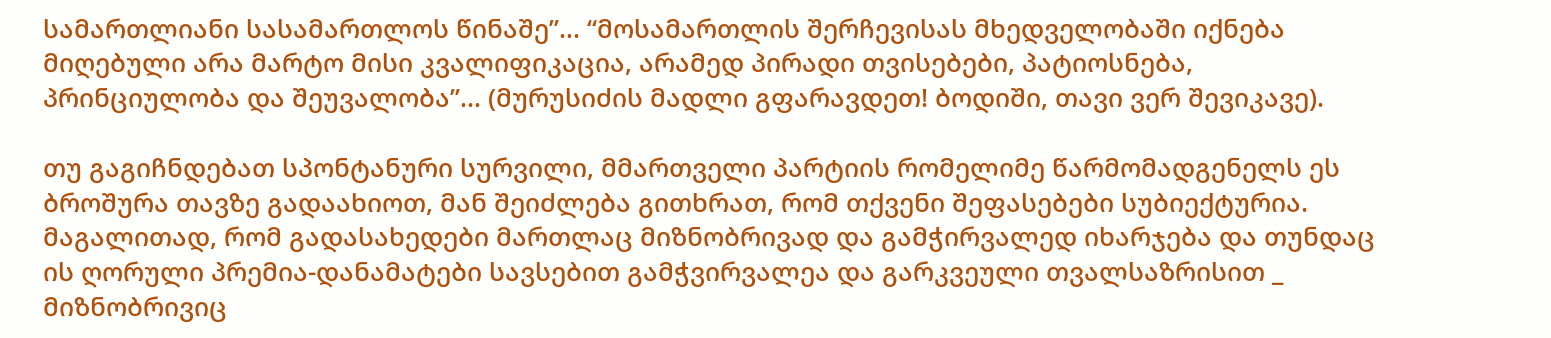სამართლიანი სასამართლოს წინაშე”… “მოსამართლის შერჩევისას მხედველობაში იქნება მიღებული არა მარტო მისი კვალიფიკაცია, არამედ პირადი თვისებები, პატიოსნება, პრინციულობა და შეუვალობა”… (მურუსიძის მადლი გფარავდეთ! ბოდიში, თავი ვერ შევიკავე).

თუ გაგიჩნდებათ სპონტანური სურვილი, მმართველი პარტიის რომელიმე წარმომადგენელს ეს ბროშურა თავზე გადაახიოთ, მან შეიძლება გითხრათ, რომ თქვენი შეფასებები სუბიექტურია. მაგალითად, რომ გადასახედები მართლაც მიზნობრივად და გამჭირვალედ იხარჯება და თუნდაც ის ღორული პრემია-დანამატები სავსებით გამჭვირვალეა და გარკვეული თვალსაზრისით _ მიზნობრივიც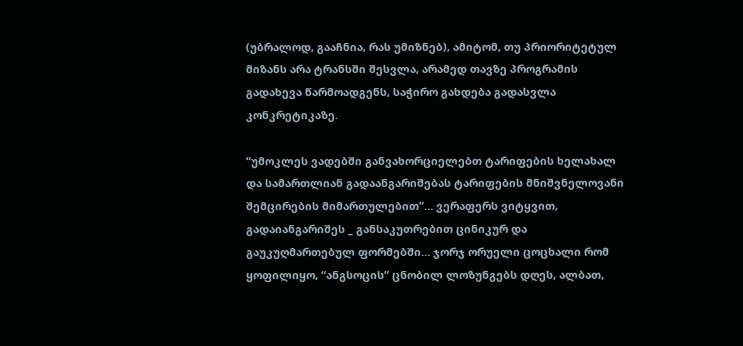(უბრალოდ, გააჩნია, რას უმიზნებ), ამიტომ, თუ პრიორიტეტულ მიზანს არა ტრანსში შესვლა, არამედ თავზე პროგრამის გადახევა წარმოადგენს, საჭირო გახდება გადასვლა კონკრეტიკაზე.

“უმოკლეს ვადებში განვახორციელებთ ტარიფების ხელახალ და სამართლიან გადაანგარიშებას ტარიფების მნიშვნელოვანი შემცირების მიმართულებით”… ვერაფერს ვიტყვით, გადაიანგარიშეს _ განსაკუთრებით ცინიკურ და გაუკუღმართებულ ფორმებში… ჯორჯ ორუელი ცოცხალი რომ ყოფილიყო, “ანგსოცის” ცნობილ ლოზუნგებს დღეს, ალბათ,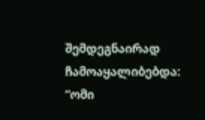შემდეგნაირად ჩამოაყალიბებდა: “ომი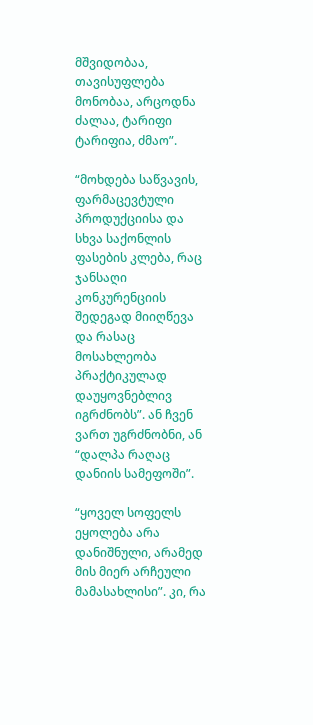მშვიდობაა, თავისუფლება მონობაა, არცოდნა ძალაა, ტარიფი ტარიფია, ძმაო”.

“მოხდება საწვავის, ფარმაცევტული პროდუქციისა და სხვა საქონლის ფასების კლება, რაც ჯანსაღი კონკურენციის შედეგად მიიღწევა და რასაც მოსახლეობა პრაქტიკულად დაუყოვნებლივ იგრძნობს”. ან ჩვენ ვართ უგრძნობნი, ან “დალპა რაღაც დანიის სამეფოში”.

“ყოველ სოფელს ეყოლება არა დანიშნული, არამედ მის მიერ არჩეული მამასახლისი”. კი, რა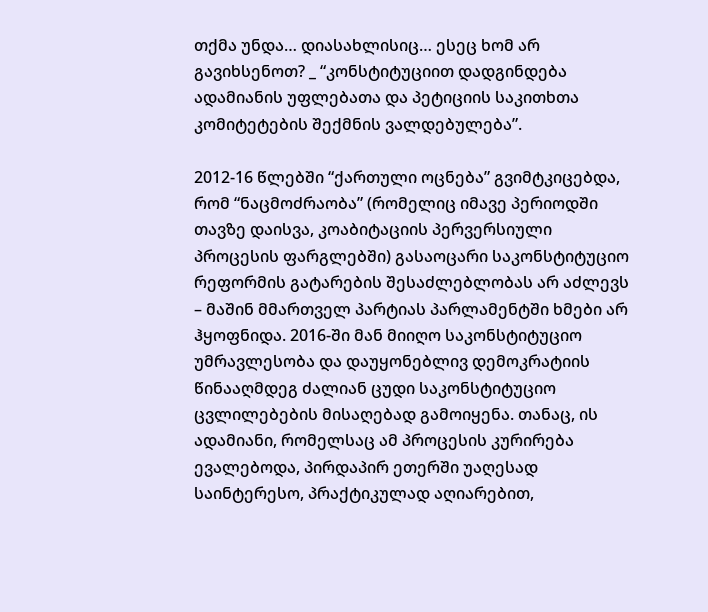თქმა უნდა… დიასახლისიც… ესეც ხომ არ გავიხსენოთ? _ “კონსტიტუციით დადგინდება ადამიანის უფლებათა და პეტიციის საკითხთა კომიტეტების შექმნის ვალდებულება”.

2012-16 წლებში “ქართული ოცნება” გვიმტკიცებდა, რომ “ნაცმოძრაობა” (რომელიც იმავე პერიოდში თავზე დაისვა, კოაბიტაციის პერვერსიული პროცესის ფარგლებში) გასაოცარი საკონსტიტუციო რეფორმის გატარების შესაძლებლობას არ აძლევს – მაშინ მმართველ პარტიას პარლამენტში ხმები არ ჰყოფნიდა. 2016-ში მან მიიღო საკონსტიტუციო უმრავლესობა და დაუყონებლივ დემოკრატიის წინააღმდეგ ძალიან ცუდი საკონსტიტუციო ცვლილებების მისაღებად გამოიყენა. თანაც, ის ადამიანი, რომელსაც ამ პროცესის კურირება ევალებოდა, პირდაპირ ეთერში უაღესად საინტერესო, პრაქტიკულად აღიარებით,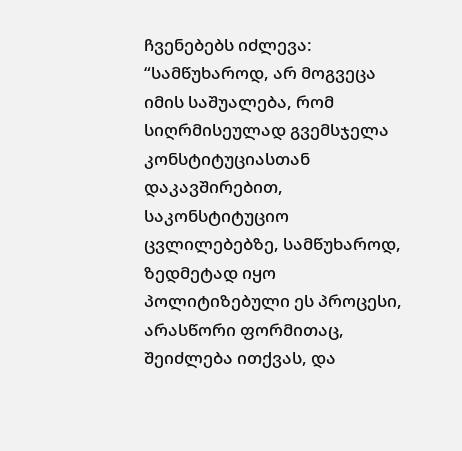ჩვენებებს იძლევა: “სამწუხაროდ, არ მოგვეცა იმის საშუალება, რომ სიღრმისეულად გვემსჯელა კონსტიტუციასთან დაკავშირებით, საკონსტიტუციო ცვლილებებზე, სამწუხაროდ, ზედმეტად იყო პოლიტიზებული ეს პროცესი, არასწორი ფორმითაც, შეიძლება ითქვას, და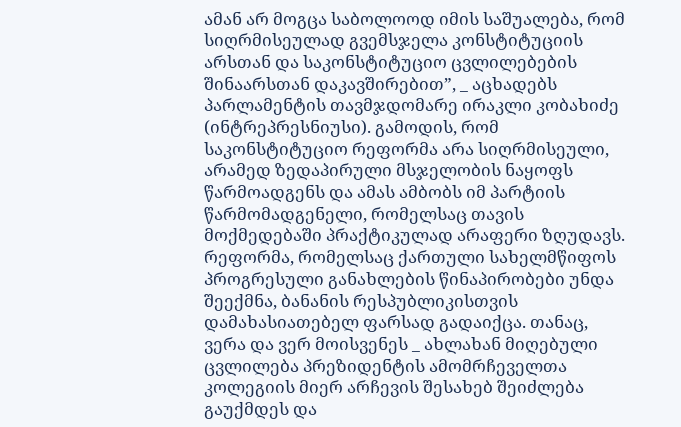ამან არ მოგცა საბოლოოდ იმის საშუალება, რომ სიღრმისეულად გვემსჯელა კონსტიტუციის არსთან და საკონსტიტუციო ცვლილებების შინაარსთან დაკავშირებით”, _ აცხადებს პარლამენტის თავმჯდომარე ირაკლი კობახიძე (ინტრეპრესნიუსი). გამოდის, რომ საკონსტიტუციო რეფორმა არა სიღრმისეული, არამედ ზედაპირული მსჯელობის ნაყოფს წარმოადგენს და ამას ამბობს იმ პარტიის წარმომადგენელი, რომელსაც თავის მოქმედებაში პრაქტიკულად არაფერი ზღუდავს. რეფორმა, რომელსაც ქართული სახელმწიფოს პროგრესული განახლების წინაპირობები უნდა შეექმნა, ბანანის რესპუბლიკისთვის დამახასიათებელ ფარსად გადაიქცა. თანაც, ვერა და ვერ მოისვენეს _ ახლახან მიღებული ცვლილება პრეზიდენტის ამომრჩეველთა კოლეგიის მიერ არჩევის შესახებ შეიძლება გაუქმდეს და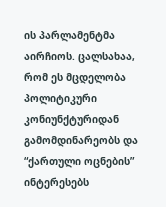ის პარლამენტმა აირჩიოს. ცალსახაა, რომ ეს მცდელობა პოლიტიკური კონიუნქტურიდან გამომდინარეობს და “ქართული ოცნების” ინტერესებს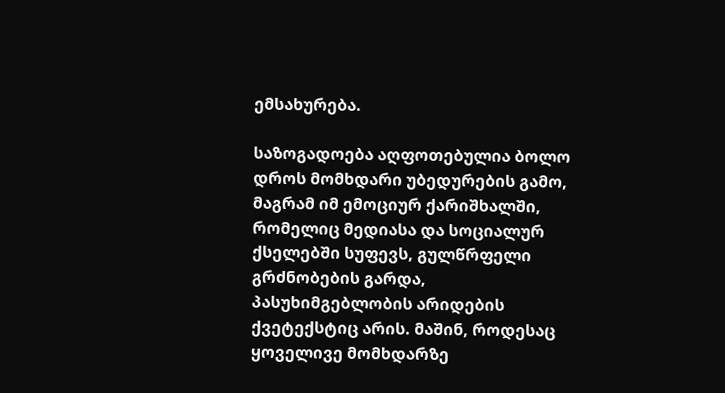ემსახურება.

საზოგადოება აღფოთებულია ბოლო დროს მომხდარი უბედურების გამო, მაგრამ იმ ემოციურ ქარიშხალში, რომელიც მედიასა და სოციალურ ქსელებში სუფევს, გულწრფელი გრძნობების გარდა, პასუხიმგებლობის არიდების ქვეტექსტიც არის. მაშინ, როდესაც ყოველივე მომხდარზე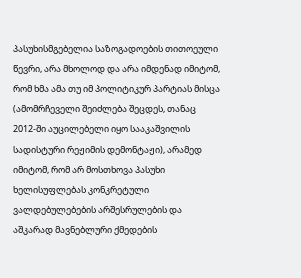პასუხისმგებელია საზოგადოების თითოეული წევრი, არა მხოლოდ და არა იმდენად იმიტომ, რომ ხმა ამა თუ იმ პოლიტიკურ პარტიას მისცა (ამომრჩეველი შეიძლება შეცდეს, თანაც 2012-ში აუცილებელი იყო სააკაშვილის სადისტური რეჟიმის დემონტაჟი), არამედ იმიტომ, რომ არ მოსთხოვა პასუხი ხელისუფლებას კონკრეტული ვალდებულებების არშესრულების და აშკარად მავნებლური ქმედების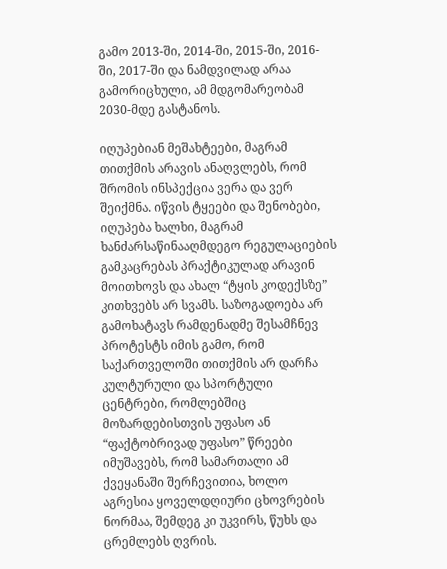გამო 2013-ში, 2014-ში, 2015-ში, 2016-ში, 2017-ში და ნამდვილად არაა გამორიცხული, ამ მდგომარეობამ 2030-მდე გასტანოს.

იღუპებიან მეშახტეები, მაგრამ თითქმის არავის ანაღვლებს, რომ შრომის ინსპექცია ვერა და ვერ შეიქმნა. იწვის ტყეები და შენობები, იღუპება ხალხი, მაგრამ ხანძარსაწინააღმდეგო რეგულაციების გამკაცრებას პრაქტიკულად არავინ მოითხოვს და ახალ “ტყის კოდექსზე” კითხვებს არ სვამს. საზოგადოება არ გამოხატავს რამდენადმე შესამჩნევ პროტესტს იმის გამო, რომ საქართველოში თითქმის არ დარჩა კულტურული და სპორტული ცენტრები, რომლებშიც მოზარდებისთვის უფასო ან “ფაქტობრივად უფასო” წრეები იმუშავებს, რომ სამართალი ამ ქვეყანაში შერჩევითია, ხოლო აგრესია ყოველდღიური ცხოვრების ნორმაა, შემდეგ კი უკვირს, წუხს და ცრემლებს ღვრის.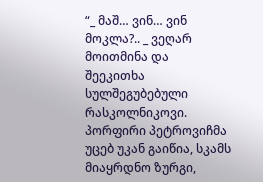“_ მაშ… ვინ… ვინ მოკლა?.. _ ვეღარ მოითმინა და შეეკითხა სულშეგუბებული რასკოლნიკოვი. პორფირი პეტროვიჩმა უცებ უკან გაიწია, სკამს მიაყრდნო ზურგი,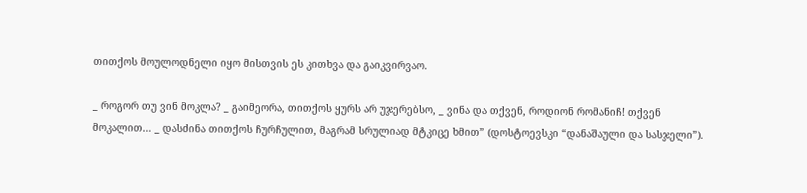თითქოს მოულოდნელი იყო მისთვის ეს კითხვა და გაიკვირვაო.

_ როგორ თუ ვინ მოკლა? _ გაიმეორა, თითქოს ყურს არ უჯერებსო, _ ვინა და თქვენ, როდიონ რომანიჩ! თქვენ მოკალით… _ დასძინა თითქოს ჩურჩულით, მაგრამ სრულიად მტკიცე ხმით” (დოსტოევსკი “დანაშაული და სასჯელი”).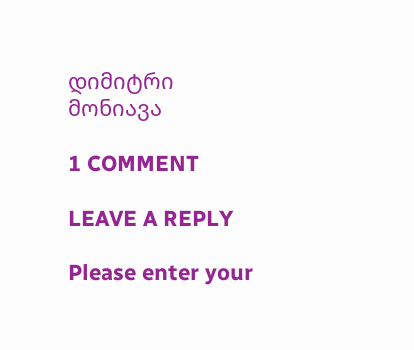დიმიტრი მონიავა

1 COMMENT

LEAVE A REPLY

Please enter your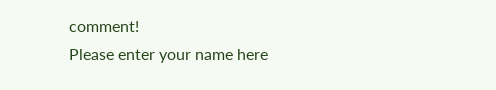comment!
Please enter your name here